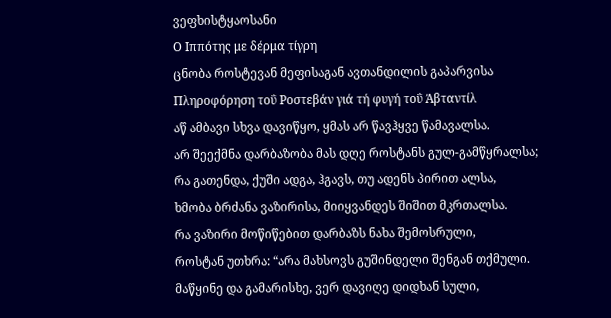ვეფხისტყაოსანი
Ο Ιππότης με δέρμα τίγρη
ცნობა როსტევან მეფისაგან ავთანდილის გაპარვისა
Πληροφόρηση τοΰ Ροστεβάν γιά τή φυγή τοΰ Άβταντίλ
აწ ამბავი სხვა დავიწყო, ყმას არ წავჰყვე წამავალსა.
არ შეექმნა დარბაზობა მას დღე როსტანს გულ-გამწყრალსა;
რა გათენდა, ქუში ადგა, ჰგავს, თუ ადენს პირით ალსა,
ხმობა ბრძანა ვაზირისა, მიიყვანდეს შიშით მკრთალსა.
რა ვაზირი მოწიწებით დარბაზს ნახა შემოსრული,
როსტან უთხრა: “არა მახსოვს გუშინდელი შენგან თქმული.
მაწყინე და გამარისხე, ვერ დავიღე დიდხან სული,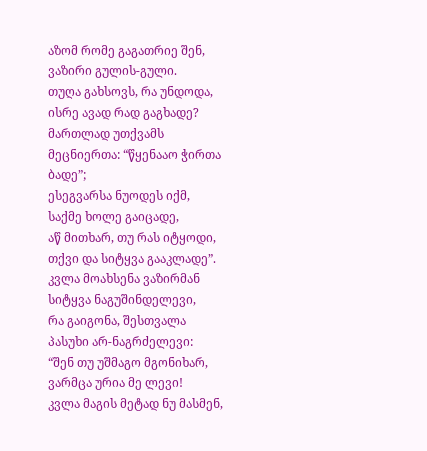აზომ რომე გაგათრიე შენ, ვაზირი გულის-გული.
თუღა გახსოვს, რა უნდოდა, ისრე ავად რად გაგხადე?
მართლად უთქვამს მეცნიერთა: “წყენააო ჭირთა ბადე”;
ესეგვარსა ნუოდეს იქმ, საქმე ხოლე გაიცადე,
აწ მითხარ, თუ რას იტყოდი, თქვი და სიტყვა გააკლადე”.
კვლა მოახსენა ვაზირმან სიტყვა ნაგუშინდელევი,
რა გაიგონა, შესთვალა პასუხი არ-ნაგრძელევი:
“შენ თუ უშმაგო მგონიხარ, ვარმცა ურია მე ლევი!
კვლა მაგის მეტად ნუ მასმენ,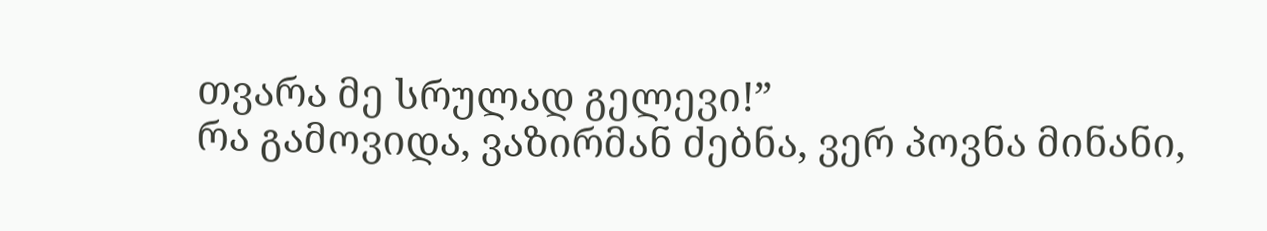თვარა მე სრულად გელევი!”
რა გამოვიდა, ვაზირმან ძებნა, ვერ პოვნა მინანი,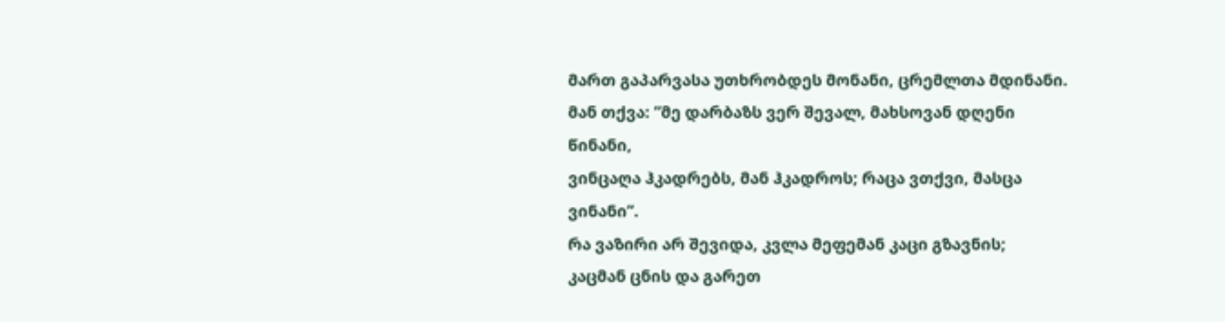მართ გაპარვასა უთხრობდეს მონანი, ცრემლთა მდინანი.
მან თქვა: “მე დარბაზს ვერ შევალ, მახსოვან დღენი წინანი,
ვინცაღა ჰკადრებს, მან ჰკადროს; რაცა ვთქვი, მასცა ვინანი”.
რა ვაზირი არ შევიდა, კვლა მეფემან კაცი გზავნის;
კაცმან ცნის და გარეთ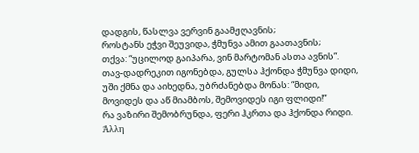დადგის, წასლვა ვერვინ გაამჟღავნის;
როსტანს ეჭვი შეუვიდა, ჭმუნვა ამით გაათავნის;
თქვა: “უცილოდ გაიპარა, ვინ მარტომან ასთა ავნის”.
თავ-დადრეკით იგონებდა, გულსა ჰქონდა ჭმუნვა დიდი,
უში ქმნა და აიხედნა, უბრძანებდა მონას: “მიდი,
მოვიდეს და აწ მიამბოს, შემოვიდეს იგი ფლიდი!”
რა ვაზირი შემობრუნდა, ფერი ჰკრთა და ჰქონდა რიდი.
Άλλη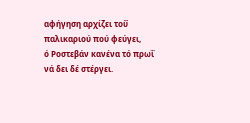αφήγηση αρχίζει τοΰ παλικαριού πού φεύγει,
ό Ροστεβάν κανένα τό πρωΐ νά δει δέ στέργει.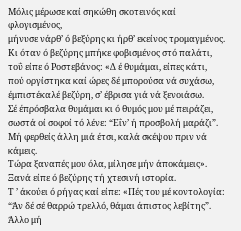Μόλις μέρωσε καί σηκώθη σκοτεινός καί φλογισμένος,
μήνυσε νάρθ’ ό βεξύρης κι ήρθ’ εκείνος τρομαγμένος.
Κι όταν ό βεζύρης μπήκε φοβισμένος στό παλάτι,
τοΰ είπε ό Ροστεβάνος: «Δ έ θυμάμαι, είπες κάτι,
πού οργίστηκα καί ώρες δέ μπορούσα νά συχάσω,
έμπιστέκαλέ βεζύρη, σ’ έβρισα γιά νά ξενοιάσω.
Σέ έπρόσβαλα θυμάμαι κι ό θυμός μου μέ πειράζει,
σωστά οί σοφοί τό λένε: “Εΐν’ ή προσβολή μαράζι”.
Μή φερθείς άλλη μιά έτσι, καλά σκέψου πριν νά κάμεις.
Τώρα ξαναπές μου όλα, μίλησε μήν άποκάμεις».
Ξανά είπε ό βεζύρης τή χτεσινή ιστορία.
Τ ’ άκούει ό ρήγας καί είπε: «Πές του μέ κοντολογία:
“Άν δέ σέ θαρρώ τρελλό, θάμαι άπιστος λεβίτης”.
Άλλο μή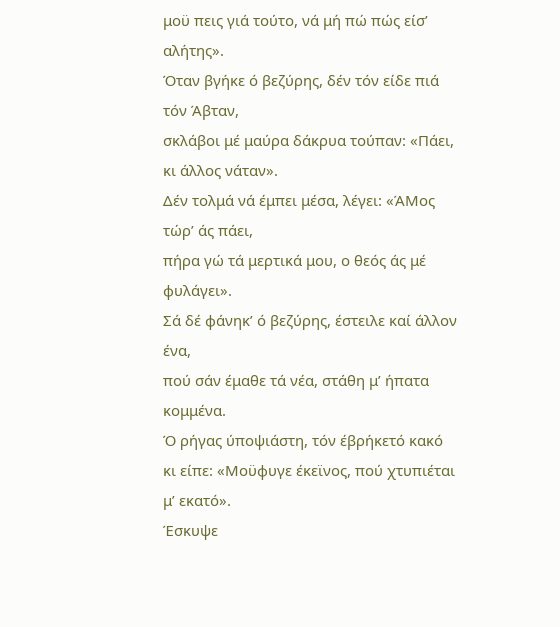μοϋ πεις γιά τούτο, νά μή πώ πώς είσ’ αλήτης».
Όταν βγήκε ό βεζύρης, δέν τόν είδε πιά τόν Άβταν,
σκλάβοι μέ μαύρα δάκρυα τούπαν: «Πάει, κι άλλος νάταν».
Δέν τολμά νά έμπει μέσα, λέγει: «ΆΜος τώρ’ άς πάει,
πήρα γώ τά μερτικά μου, ο θεός άς μέ φυλάγει».
Σά δέ φάνηκ’ ό βεζύρης, έστειλε καί άλλον ένα,
πού σάν έμαθε τά νέα, στάθη μ’ ήπατα κομμένα.
Ό ρήγας ύποψιάστη, τόν έβρήκετό κακό
κι είπε: «Μοϋφυγε έκεϊνος, πού χτυπιέται μ’ εκατό».
Έσκυψε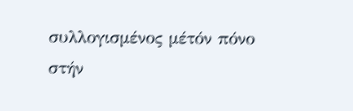συλλογισμένος μέτόν πόνο στήν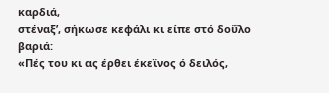καρδιά,
στέναξ’, σήκωσε κεφάλι κι είπε στό δοΰλο βαριά:
«Πές του κι ας έρθει έκεϊνος ό δειλός,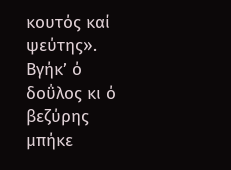κουτός καί ψεύτης».
Βγήκ’ ό δοΰλος κι ό βεζύρης μπήκε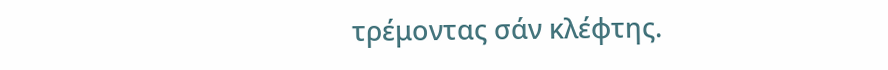τρέμοντας σάν κλέφτης.